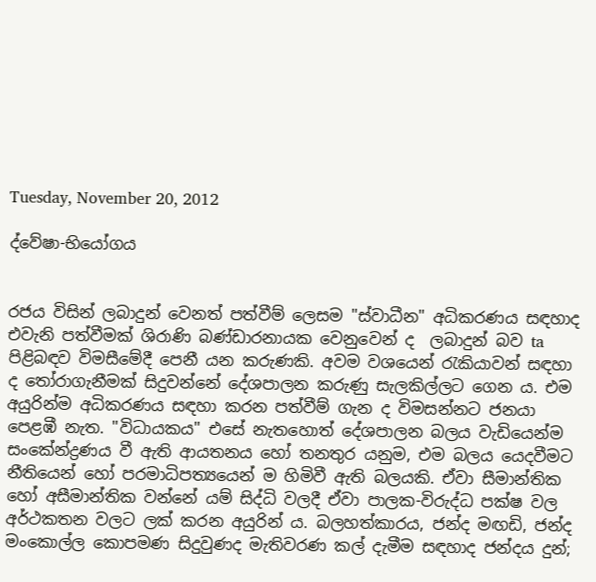Tuesday, November 20, 2012

ද්වේෂා-භියෝගය


රජය විසින් ලබාදුන් වෙනත් පත්වීම් ලෙසම "ස්වාධීන" අධිකරණය සඳහාද එවැනි පත්වීමක් ශිරාණි බණ්ඩාරනායක වෙනුවෙන් ද  ලබාදුන් බව ta පිළිබඳව විමසීමේදී පෙනී යන කරුණකි. අවම වශයෙන් රැකියාවන් සඳහා ද තෝරාගැනීමක් සිදුවන්නේ දේශපාලන කරුණු සැලකිල්ලට ගෙන ය. එම අයුරින්ම අධිකරණය සඳහා කරන පත්වීම් ගැන ද විමසන්නට ජනයා පෙළඹී නැත. "විධායකය" එසේ නැතහොත් දේශපාලන බලය වැඩියෙන්ම සංකේන්ද්‍රණය වී ඇති ආයතනය හෝ තනතුර යනුම, එම බලය යෙදවීමට නීතියෙන් හෝ පරමාධිපත්‍යයෙන් ම හිමිවී ඇති බලයකි. ඒවා සීමාන්තික හෝ අසීමාන්තික වන්නේ යම් සිද්ධි වලදී ඒවා පාලක-විරුද්ධ පක්ෂ වල අර්ථකතන වලට ලක් කරන අයුරින් ය. බලහත්කාරය, ජන්ද මඟඩි, ජන්ද මංකොල්ල කොපමණ සිදුවුණද මැතිවරණ කල් දැමීම සඳහාද ජන්දය දුන්;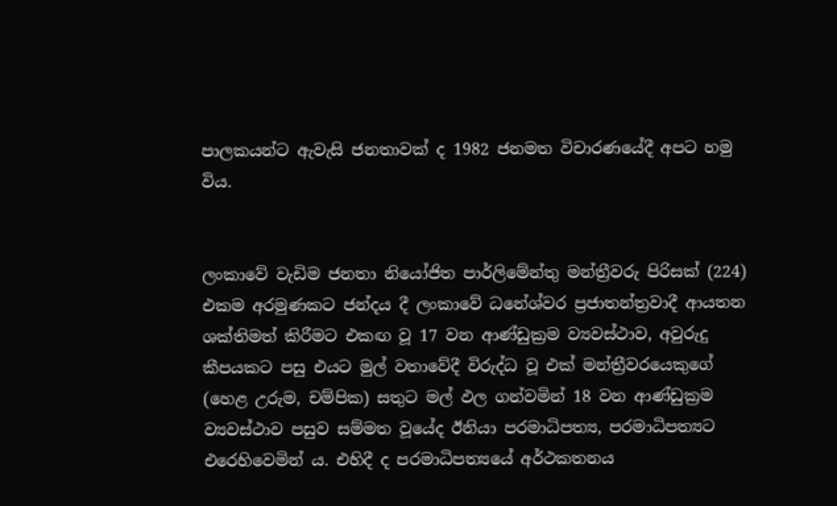පාලකයන්ට ඇවැසි ජනතාවක් ද 1982 ජනමත විචාරණයේදී අපට හමු විය.


ලංකාවේ වැඩිම ජනතා නියෝජිත පාර්ලිමේන්තු මන්ත්‍රීවරු පිරිසක් (224) එකම අරමුණකට ජන්දය දී ලංකාවේ ධනේශ්වර ප්‍රජාතන්ත්‍රවාදී ආයතන ශක්තිමත් කිරීමට එකඟ වූ 17 වන ආණ්ඩුක්‍රම ව්‍යවස්ථාව, අවුරුදු කීපයකට පසු එයට මුල් වතාවේදී විරුද්ධ වූ එක් මන්ත්‍රීවරයෙකුගේ  (හෙළ උරුම, චම්පික) සතුට මල් ඵල ගන්වමින් 18 වන ආණ්ඩුක්‍රම ව්‍යවස්ථාව පසුව සම්මත වූයේද ඊනියා පරමාධිපත්‍ය, පරමාධිපත්‍යට එරෙහිවෙමින් ය. එහිදී ද පරමාධිපත්‍යයේ අර්ථකතනය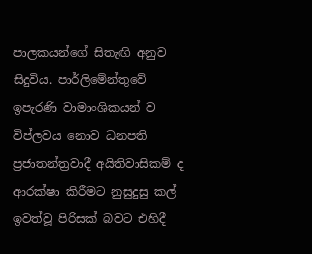පාලකයන්ගේ සිතැඟි අනුව සිදුවිය. පාර්ලිමේන්තුවේ ඉපැරණි වාමාංශිකයන් ව විප්ලවය නොව ධනපති ප්‍රජාතන්ත්‍රවාදී අයිතිවාසිකම් ද ආරක්ෂා කිරීමට නුසුදුසු කල් ඉවත්වූ පිරිසක් බවට එහිදී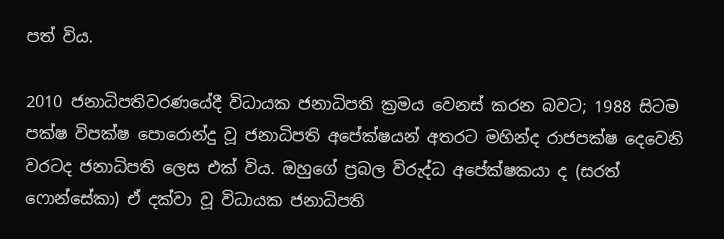පත් විය.

2010 ජනාධිපතිවරණයේදී විධායක ජනාධිපති ක්‍රමය වෙනස් කරන බවට; 1988 සිටම පක්ෂ විපක්ෂ පොරොන්දු වූ ජනාධිපති අපේක්ෂයන් අතරට මහින්ද රාජපක්ෂ දෙවෙනි වරටද ජනාධිපති ලෙස එක් විය. ඔහුගේ ප්‍රබල විරුද්ධ අපේක්ෂකයා ද (සරත් ෆොන්සේකා) ඒ දක්වා වූ විධායක ජනාධිපති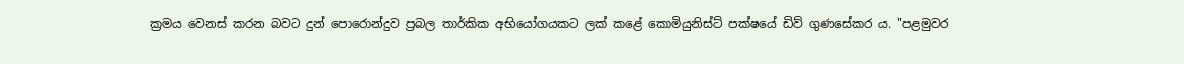ක්‍රමය වෙනස් කරන බවට දුන් පොරොන්දුව ප්‍රබල තාර්කික අභියෝගයකට ලක් කළේ කොමියුනිස්ට් පක්ෂයේ ඩිව් ගුණසේකර ය. "පළමුවර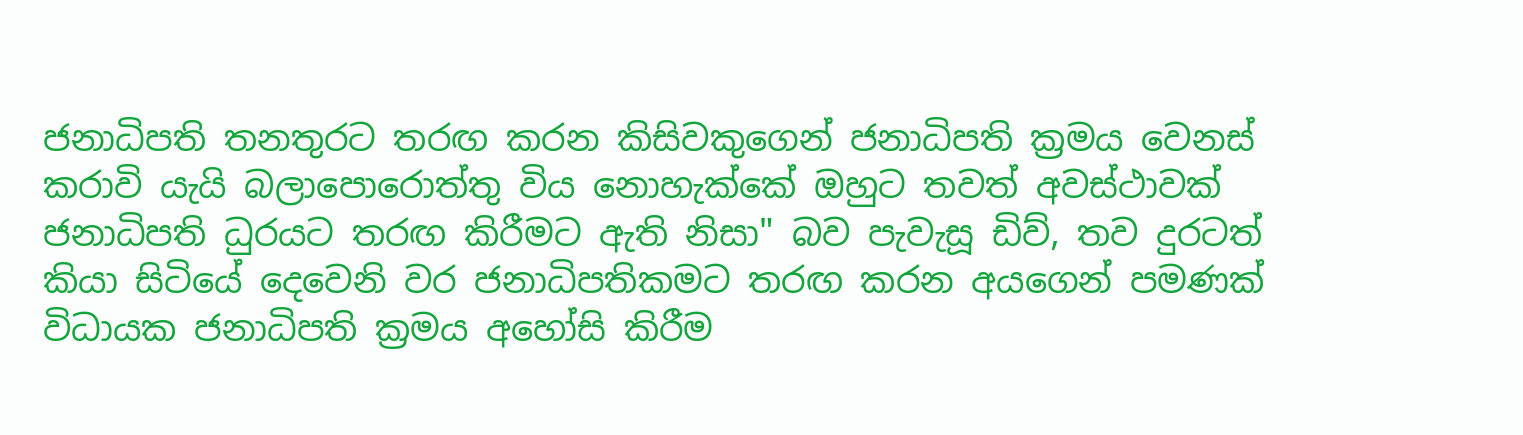ජනාධිපති තනතුර‍ට තරඟ කරන කිසිවකුගෙන් ජනාධිපති ක්‍රමය වෙනස් කරාවි යැයි බලාපොරොත්තු විය නොහැක්කේ ඔහුට තවත් අවස්ථාවක් ජනාධිපති ධුරයට තරඟ කිරීමට ඇති නිසා" බව පැවැසූ ඩිව්, තව දුරටත් කියා සිටියේ දෙවෙනි වර ජනාධිපතිකමට තරඟ කරන අයගෙන් පමණක් විධායක ජනාධිපති ක්‍රමය අහෝසි කිරීම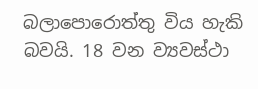බලාපොරොත්තු විය හැකි බවයි. 18 වන ව්‍යවස්ථා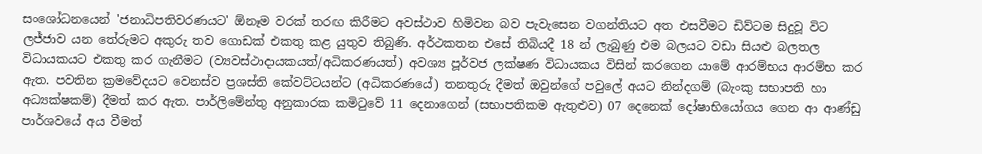සංශෝධනයෙන් 'ජනාධිපතිවරණයට' ඕනෑම වරක් තරඟ කිරීමට අවස්ථාව හිමිවන බව පැවැසෙන වගන්ති‍යට අත එසවීමට ඩිව්ටම සිදුවූ විට ලජ්ජාව යන තේරුමට අකුරු තව ගොඩක් එකතු කළ යුතුව තිබුණි. අර්ථකතන එසේ තිබියදී 18 න් ලැබුණු එම බලයට වඩා සියළු බලතල විධායකයට එකතු කර ගැනීමට (ව්‍යවස්ථාදායකයත්/අධිකරණයත්) අවශ්‍ය පූර්වජ ලක්ෂණ විධායකය විසින් කරගෙන යාමේ ආරම්භය ආරම්භ කර ඇත. පවතින ක්‍රමවේදයට වෙනස්ව ප්‍රශස්ති කේවට්ටයන්ට (අධිකරණයේ) තනතුරු දීමත් ඔවුන්ගේ පවුලේ අයට නින්දගම් (බැංකු සභාපති හා අධ්‍යක්ෂකම්) දීමත් කර ඇත. පාර්ලිමේන්තු අනුකාරක කමිටුවේ 11 දෙනාගෙන් (සභාපතිකම ඇතුළුව) 07 දෙනෙක් දෝෂාභියෝගය ගෙන ආ ආණ්ඩු පාර්ශවයේ අය වීමත්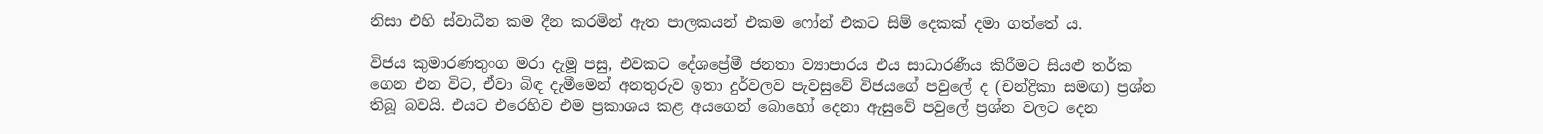නිසා එහි ස්වාධීන කම දීන කරමින් ඇත පාලකයන් එකම ෆෝන් එකට සිම් දෙකක් දමා ගත්තේ ය.

විජය කුමාරණතුංග මරා දැමූ පසු, එවකට දේශප්‍රේමී ජනතා ව්‍යාපාරය එය සාධාරණීය කිරීමට සියළු තර්ක ගෙන එන විට, ඒවා බිඳ දැමීමෙන් අනතුරුව ඉතා දුර්වලව පැවසුවේ විජයගේ පවුලේ ද (චන්ද්‍රිකා සමඟ) ප්‍රශ්න තිබූ බවයි. එයට එරෙහිව එම ප්‍රකාශය කළ අයගෙන් බොහෝ දෙනා ඇසුවේ පවුලේ ප්‍රශ්න වලට දෙන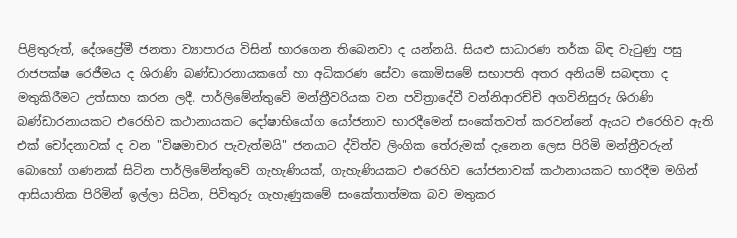පිළිතුරුත්, දේශප්‍රේමී ජනතා ව්‍යාපාරය විසින් භාරගෙන තිබෙනවා ද යන්නයි. සියළු සාධාරණ තර්ක බිඳ වැටුණු පසු රාජපක්ෂ රෙජීමය ද ශිරාණි බණ්ඩාරනායකගේ හා අධිකරණ සේවා කොමිසමේ සභාපති අතර අනියම් සබඳතා ද මතුකිරීමට උත්සාහ කරන ලදී. පාර්ලිමේන්තුවේ මන්ත්‍රීවරියක වන පවිත්‍රාදේවී වන්නි‍ආරච්චි අගවිනිසුරු ශිරාණි බණ්ඩාරනායකට එරෙහිව කථානායකට දෝෂාභියෝග යෝජනාව භාරදීමෙන් සංකේතවත් කරවන්නේ ඇයට එරෙහිව ඇති එක් චෝදනාවක් ද වන "විෂමාචාර පැවැත්මයි" ජනයාට ද්විත්ව ලිංගික තේරුමක් දැනෙන ලෙස පිරිමි මන්ත්‍රීවරුන් බොහෝ ගණනක් සිටින පාර්ලිමේන්තුවේ ගැහැණියක්, ගැහැණියකට එ‍රෙහිව යෝජනාවක් කථානායකට භාරදීම මගින් ආසියාතික පිරිමින් ඉල්ලා සිටින, පිවිතුරු ගැහැණුකමේ සංකේතාත්මක බව මතුකර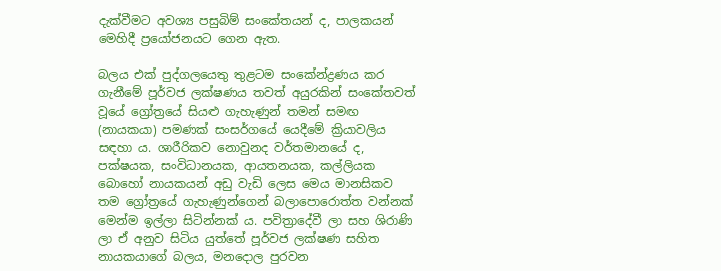දැක්වීමට අවශ්‍ය පසුබිම් සංකේතයන් ද, පාලකයන් මෙහිදී ප්‍රයෝජනයට ගෙන ඇත.

බලය එක් පුද්ගලයෙතු තුළටම සංකේන්ද්‍රණය කර ගැනීමේ පූර්වජ ලක්ෂණය තවත් අයුරකින් සංකේතවත් වූයේ ග්‍රෝත්‍රයේ සියළු ගැහැණුන් තමන් සමඟ (නායකයා) පමණක් සංසර්ගයේ යෙදීමේ ක්‍රියාවලිය සඳහා ය. ශාරීරිකව නොවුනද වර්තමානයේ ද, පක්ෂයක, සංවිධානයක, ආයතනයක, කල්ලියක බොහෝ නායකයන් අඩු වැඩි ලෙස මෙය මානසිකව තම ග්‍රෝත්‍රයේ ගැහැණුන්ගෙන් බලාපොරොත්ත වන්නක් මෙන්ම ඉල්ලා සිටින්නක් ය. පවිත්‍රාදේවී ලා සහ ශිරාණි ලා ඒ අනුව සිටිය යුත්තේ පූර්වජ ලක්ෂණ සහිත නායකයාගේ බලය, මනදොල පුරවන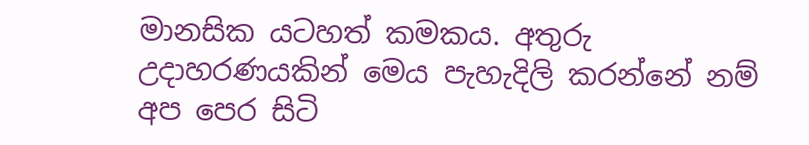මානසික යටහත් කමකය. අතුරු උදාහරණයකින් මෙය පැහැදිලි කරන්නේ නම් අප පෙර සිටි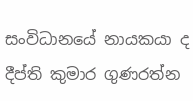සංවිධානයේ නායකයා ද දීප්ති කුමාර ගුණරත්න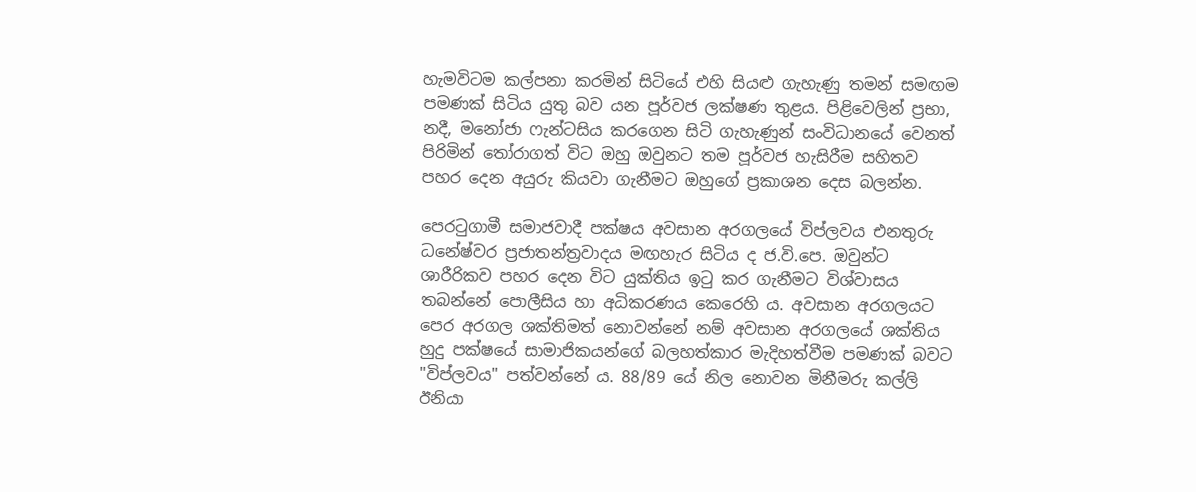හැමවිටම කල්පනා කරමින් සිටියේ එහි සියළු ගැහැණු තමන් සමඟම පමණක් සිටිය යුතු බව යන පූර්වජ ලක්ෂණ තුළය. පිළිවෙලින් ප්‍රභා, නදී, මනෝජා ෆැන්ටසිය කරගෙන සිටි ගැහැණුන් සංවිධානයේ වෙනත් පිරිමින් තෝරාගත් විට ඔහු ඔවුනට තම පූර්වජ හැසිරීම සහිතව පහර දෙන අයුරු කියවා ගැනීමට ඔහුගේ ප්‍රකාශන දෙස බලන්න.

පෙරටුගාමී සමාජවාදී පක්ෂය අවසාන අරගලයේ විප්ලවය එනතුරු ධනේෂ්වර ප්‍රජාතන්ත්‍රවාදය මඟහැර සිටිය ද ජ.වි.පෙ. ඔවුන්ට ශාරීරිකව පහර දෙන විට යුක්තිය ඉටු කර ගැනීමට විශ්වාසය තබන්නේ පොලීසිය හා අධිකරණය කෙරෙහි ය. අවසාන අරගලයට පෙර අරගල ශක්තිමත් නොවන්නේ නම් අවසාන අරගලයේ ශක්තිය හුදු පක්ෂයේ සාමාජිකයන්ගේ බලහත්කාර මැදිහත්වීම පමණක් බවට "විප්ලවය" පත්වන්නේ ය. 88/89 යේ නිල නොවන මිනීමරු කල්ලි ඊනියා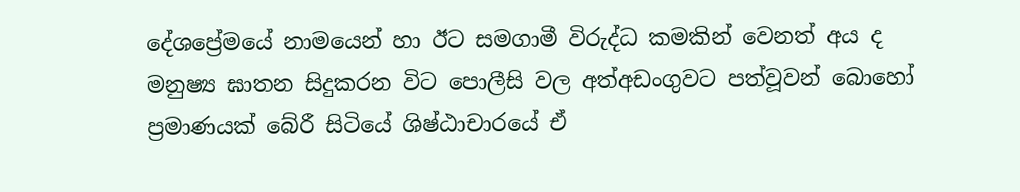දේශප්‍රේමයේ නාමයෙන් හා ඊට සමගාමී විරුද්ධ කමකින් වෙනත් අය ද මනුෂ්‍ය ඝාතන සිදුකරන විට පොලීසි වල අත්අඩංගුවට පත්වූවන් බොහෝ ප්‍රමාණයක් බේරී සිටියේ ශිෂ්ඨාචාරයේ ඒ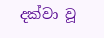දක්වා වූ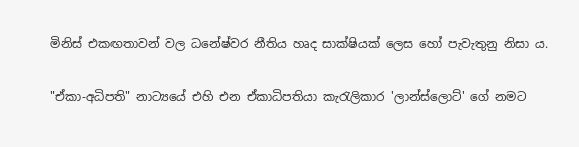මිනිස් එකඟතාවන් වල ධනේෂ්වර නීතිය හෘද සාක්ෂියක් ලෙස හෝ පැවැතුනු නිසා ය.

"ඒකා-අධිපති" නාට්‍යයේ එහි එන ඒකාධිපතියා කැරැලිකාර 'ලාන්ස්ලොට්' ගේ නමට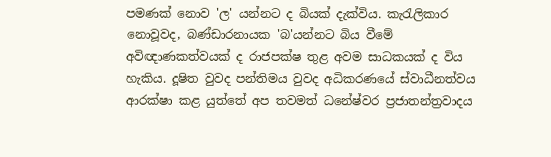පමණක් නොව 'ල' යන්නට ද බියක් දැක්විය. කැරැලිකාර නොවූවද, බණ්ඩාරනායක 'බ'යන්නට බිය වීමේ අවිඥාණකත්වයක් ද රාජපක්ෂ තුළ අවම සාධකයක් ද විය හැකිය. දූෂිත වුවද පන්තිමය වුවද අධිකරණයේ ස්වාධීනත්වය ආරක්ෂා කළ යුත්තේ අප තවමත් ධනේෂ්වර ප්‍රජාතන්ත්‍රවාදය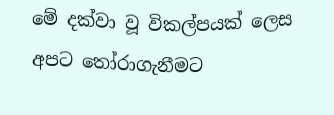මේ දක්වා වූ විකල්පයක් ලෙස අපට තෝරාගැනීමට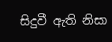සිදුවී ඇති නිසා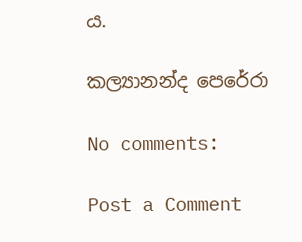ය.

කල්‍යානන්ද පෙරේරා

No comments:

Post a Comment